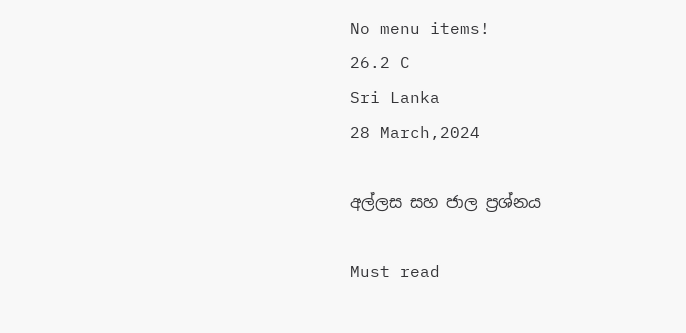No menu items!
26.2 C
Sri Lanka
28 March,2024

අල්ලස සහ ජාල ප්‍රශ්නය

Must read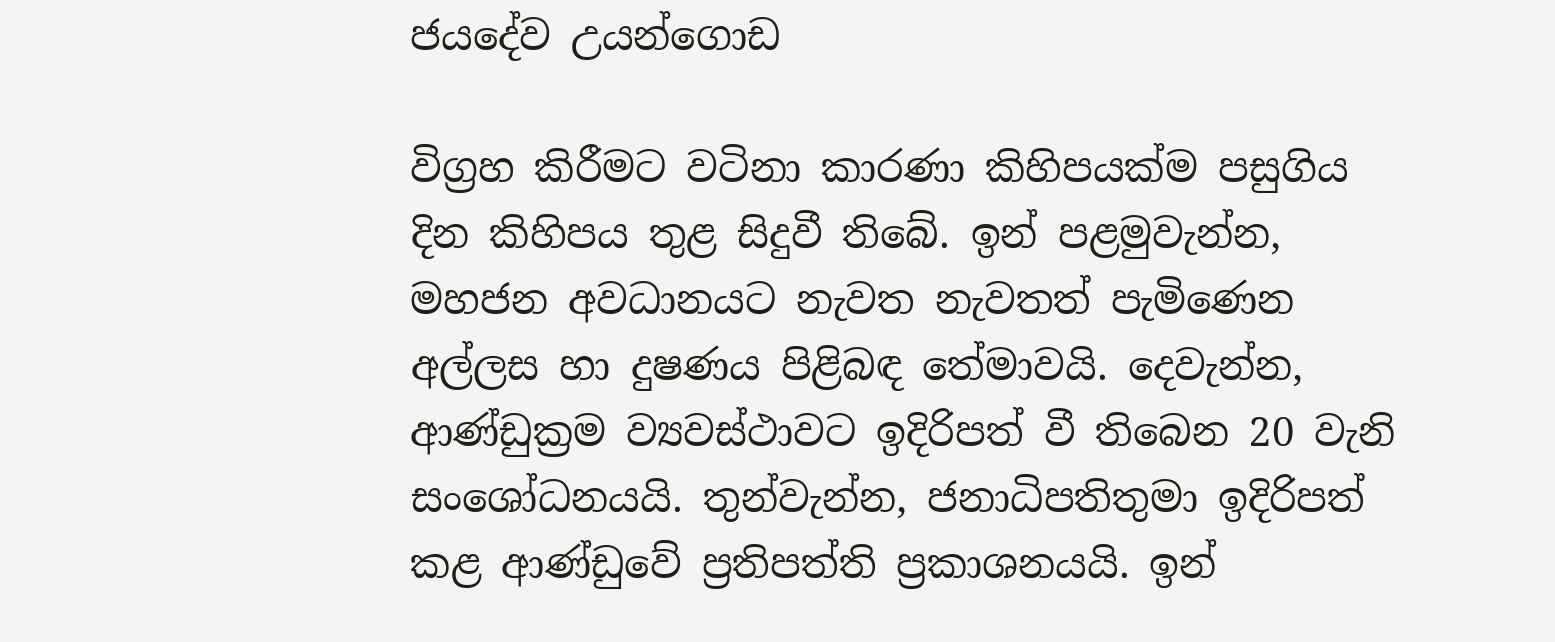ජයදේව උයන්ගොඩ

විග්‍රහ කිරීමට වටිනා කාරණා කිහිපයක්ම පසුගිය දින කිහිපය තුළ සිදුවී තිබේ. ඉන් පළමුවැන්න, මහජන අවධානයට නැවත නැවතත් පැමිණෙන අල්ලස හා දුෂණය පිළිබඳ තේමාවයි. දෙවැන්න, ආණ්ඩුක්‍රම ව්‍යවස්ථාවට ඉදිරිපත් වී තිබෙන 20 වැනි සංශෝධනයයි. තුන්වැන්න, ජනාධිපතිතුමා ඉදිරිපත් කළ ආණ්ඩුවේ ප්‍රතිපත්ති ප්‍රකාශනයයි. ඉන්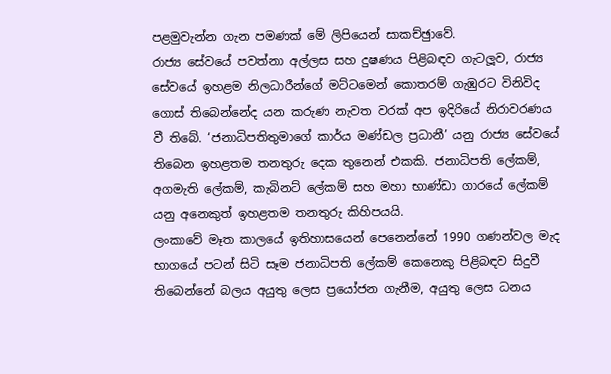පළමුවැන්න ගැන පමණක් මේ ලිපියෙන් සාකච්ඡුාවේ.
රාජ්‍ය සේවයේ පවත්නා අල්ලස සහ දුෂණය පිළිබඳව ගැටලූව, රාජ්‍ය සේවයේ ඉහළම නිලධාරීන්ගේ මට්ටමෙන් කොතරම් ගැඹුරට විනිවිද ගොස් තිබෙන්නේද යන කරුණ නැවත වරක් අප ඉදිරියේ නිරාවරණය වී තිබේ. ‘ජනාධිපතිතුමාගේ කාර්ය මණ්ඩල ප්‍රධානී’ යනු රාජ්‍ය සේවයේ තිබෙන ඉහළතම තනතුරු දෙක තුනෙන් එකකි. ජනාධිපති ලේකම්, අගමැති ලේකම්, කැබිනට් ලේකම් සහ මහා භාණ්ඩා ගාරයේ ලේකම් යනු අනෙකුත් ඉහළතම තනතුරු කිහිපයයි.
ලංකාවේ මෑත කාලයේ ඉතිහාසයෙන් පෙනෙන්නේ 1990 ගණන්වල මැද භාගයේ පටන් සිටි සෑම ජනාධිපති ලේකම් කෙනෙකු පිළිබඳව සිදුවී තිබෙන්නේ බලය අයුතු ලෙස ප්‍රයෝජන ගැනීම, අයුතු ලෙස ධනය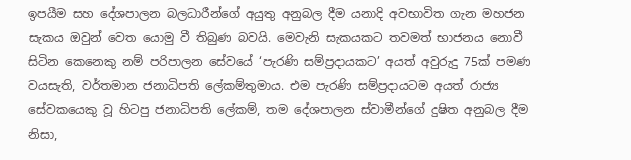ඉපයීම සහ දේශපාලන බලධාරීන්ගේ අයුතු අනුබල දීම යනාදි අවභාවිත ගැන මහජන සැකය ඔවුන් වෙත යොමු වී තිබුණ බවයි. මෙවැනි සැකයකට තවමත් භාජනය නොවී සිටින කෙනෙකු නම් පරිපාලන සේවයේ ‘පැරණි සම්ප්‍රදායකට’ අයත් අවුරුදු 75ක් පමණ වයසැති, වර්තමාන ජනාධිපති ලේකම්තුමාය. එම පැරණි සම්ප්‍රදායටම අයත් රාජ්‍ය සේවකයෙකු වූ හිටපු ජනාධිපති ලේකම්, තම දේශපාලන ස්වාමීන්ගේ දුෂිත අනුබල දීම නිසා,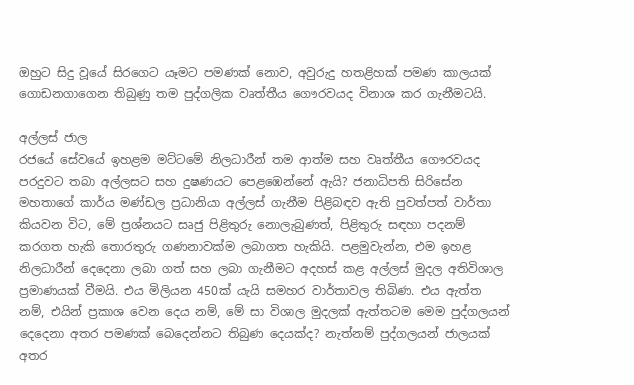ඔහුට සිදු වූයේ සිරගෙට යෑමට පමණක් නොව, අවුරුදු හතළිහක් පමණ කාලයක් ගොඩනගාගෙන තිබුණු තම පුද්ගලික වෘත්තීය ගෞරවයද විනාශ කර ගැනීමටයි.

අල්ලස් ජාල
රජයේ සේවයේ ඉහළම මට්ටමේ නිලධාරීන් තම ආත්ම සහ වෘත්තීය ගෞරවයද පරදුවට තබා අල්ලසට සහ දුෂණයට පෙළඹෙන්නේ ඇයි? ජනාධිපති සිරිසේන මහතාගේ කාර්ය මණ්ඩල ප්‍රධානියා අල්ලස් ගැනීම පිළිබඳව ඇති පුවත්පත් වාර්තා කියවන විට, මේ ප්‍රශ්නයට සෘජු පිළිතුරු නොලැබුණත්, පිළිතුරු සඳහා පදනම් කරගත හැකි තොරතුරු ගණනාවක්ම ලබාගත හැකියි. පළමුවැන්න, එම ඉහළ නිලධාරීන් දෙදෙනා ලබා ගත් සහ ලබා ගැනීමට අදහස් කළ අල්ලස් මුදල අතිවිශාල ප්‍රමාණයක් වීමයි. එය මිලියන 450ක් යැයි සමහර වාර්තාවල තිබිණ. එය ඇත්ත නම්, එයින් ප්‍රකාශ වෙන දෙය නම්, මේ සා විශාල මුදලක් ඇත්තටම මෙම පුද්ගලයන් දෙදෙනා අතර පමණක් බෙදෙන්නට තිබුණ දෙයක්ද? නැත්නම් පුද්ගලයන් ජාලයක් අතර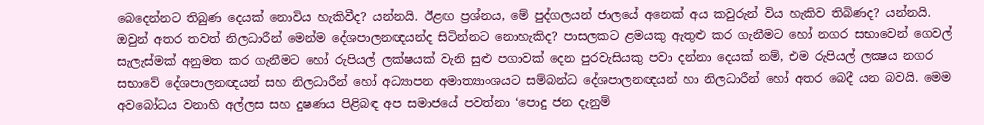බෙදෙන්නට තිබුණ දෙයක් නොවිය හැකිවීද? යන්නයි. ඊළඟ ප්‍රශ්නය, මේ පුද්ගලයන් ජාලයේ අනෙක් අය කවුරුන් විය හැකිව තිබිණද? යන්නයි. ඔවුන් අතර තවත් නිලධාරීන් මෙන්ම දේශපාලනඥයන්ද සිටින්නට නොහැකිද? පාසලකට ළමයකු ඇතුළු කර ගැනීමට හෝ නගර සභාවෙන් ගෙවල් සැලැස්මක් අනුමත කර ගැනීමට හෝ රුපියල් ලක්ෂයක් වැනි සුළු පගාවක් දෙන පුරවැසියකු පවා දන්නා දෙයක් නම්, එම රුපියල් ලක්‍ෂය නගර සභාවේ දේශපාලනඥයන් සහ නිලධාරීන් හෝ අධ්‍යාපන අමාත්‍යාංශයට සම්බන්ධ දේශපාලනඥයන් හා නිලධාරීන් හෝ අතර බෙදී යන බවයි. මෙම අවබෝධය වනාහි අල්ලස සහ දුෂණය පිළිබඳ අප සමාජයේ පවත්නා ‘පොදු ජන දැනුම්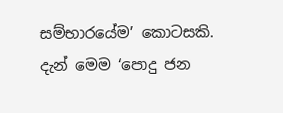සම්භාරයේම’ කොටසකි.
දැන් මෙම ‘පොදු ජන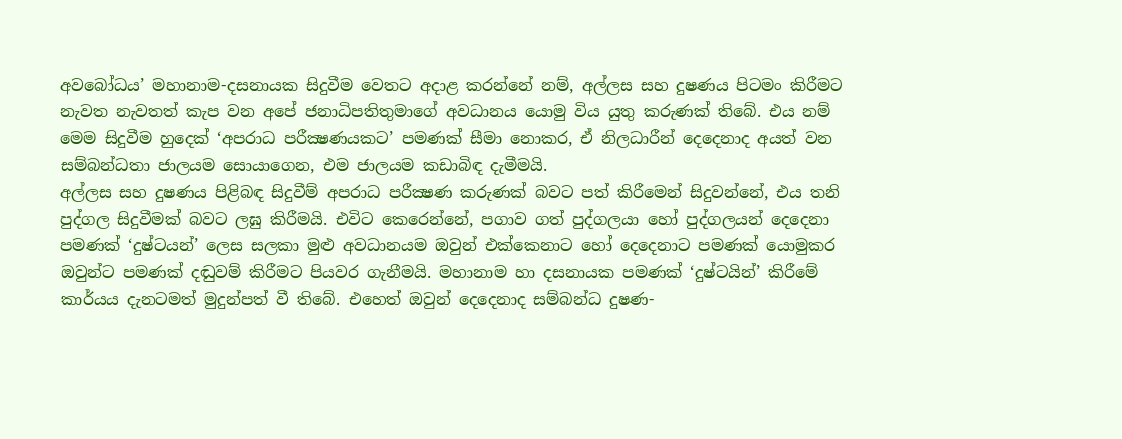අවබෝධය’ මහානාම-දසනායක සිදුවීම වෙතට අදාළ කරන්නේ නම්, අල්ලස සහ දුෂණය පිටමං කිරීමට නැවත නැවතත් කැප වන අපේ ජනාධිපතිතුමාගේ අවධානය යොමු විය යුතු කරුණක් තිබේ. එය නම් මෙම සිදුවීම හුදෙක් ‘අපරාධ පරීක්‍ෂණයකට’ පමණක් සීමා නොකර, ඒ නිලධාරීන් දෙදෙනාද අයත් වන සම්බන්ධතා ජාලයම සොයාගෙන, එම ජාලයම කඩාබිඳ දැමීමයි.
අල්ලස සහ දුෂණය පිළිබඳ සිදුවීම් අපරාධ පරීක්‍ෂණ කරුණක් බවට පත් කිරීමෙන් සිදුවන්නේ, එය තනි පුද්ගල සිදුවීමක් බවට ලඝු කිරීමයි. එවිට කෙරෙන්නේ, පගාව ගත් පුද්ගලයා හෝ පුද්ගලයන් දෙදෙනා පමණක් ‘දුෂ්ටයන්’ ලෙස සලකා මුළු අවධානයම ඔවුන් එක්කෙනාට හෝ දෙදෙනාට පමණක් යොමුකර ඔවුන්ට පමණක් දඬුවම් කිරීමට පියවර ගැනීමයි. මහානාම හා දසනායක පමණක් ‘දුෂ්ටයින්’ කිරීමේ කාර්යය දැනටමත් මුදුන්පත් වී තිබේ. එහෙත් ඔවුන් දෙදෙනාද සම්බන්ධ දුෂණ-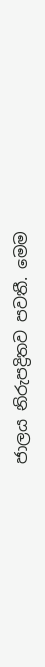ජාලය නිරුපද්‍රිතව පවතී. මෙම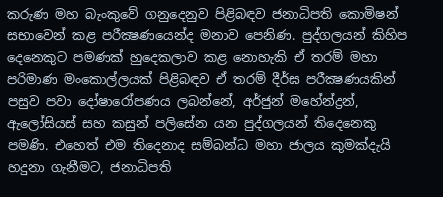කරුණ මහ බැංකුවේ ගනුදෙනුව පිළිබඳව ජනාධිපති කොමිෂන් සභාවෙන් කළ පරීක්‍ෂණයෙන්ද මනාව පෙනිණ. පුද්ගලයන් කිහිප දෙනෙකුට පමණක් හුදෙකලාව කළ නොහැකි ඒ තරම් මහා පරිමාණ මංකොල්ලයක් පිළිබඳව ඒ තරම් දීර්ඝ පරීක්‍ෂණයකින් පසුව පවා දෝෂාරෝපණය ලබන්නේ, අර්ජුන් මහේන්ද්‍රන්, ඇලෝසියස් සහ කසුන් පලිසේන යන පුද්ගලයන් තිදෙනෙකු පමණි. එහෙත් එම තිදෙනාද සම්බන්ධ මහා ජාලය කුමක්දැයි හදුනා ගැනීමට, ජනාධිපති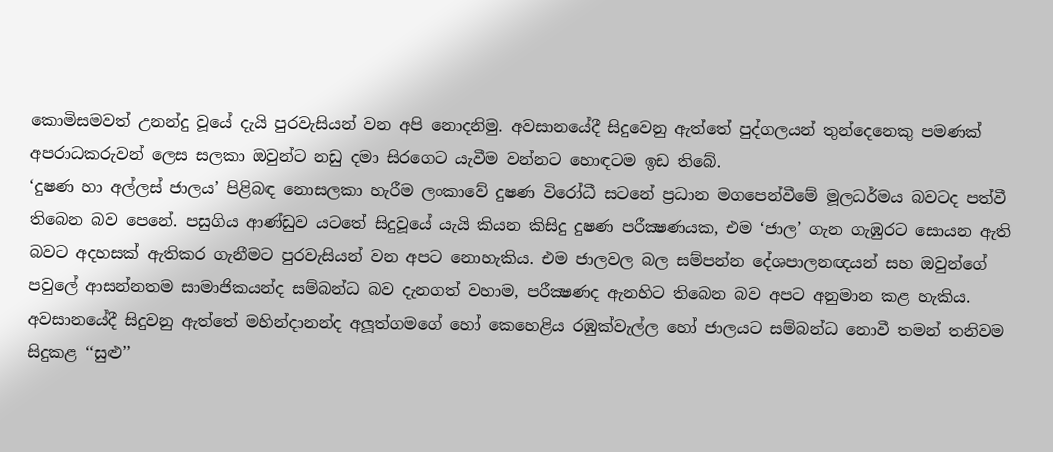කොමිසමවත් උනන්දු වූයේ දැයි පුරවැසියන් වන අපි නොදනිමු. අවසානයේදී සිදුවෙනු ඇත්තේ පුද්ගලයන් තුන්දෙනෙකු පමණක් අපරාධකරුවන් ලෙස සලකා ඔවුන්ට නඩු දමා සිරගෙට යැවීම වන්නට හොඳටම ඉඩ තිබේ.
‘දුෂණ හා අල්ලස් ජාලය’ පිළිබඳ නොසලකා හැරීම ලංකාවේ දුෂණ විරෝධී සටනේ ප්‍රධාන මගපෙන්වීමේ මූලධර්මය බවටද පත්වී තිබෙන බව පෙනේ. පසුගිය ආණ්ඩුව යටතේ සිදුවූයේ යැයි කියන කිසිදු දුෂණ පරීක්‍ෂණයක, එම ‘ජාල’ ගැන ගැඹුරට සොයන ඇති බවට අදහසක් ඇතිකර ගැනීමට පුරවැසියන් වන අපට නොහැකිය. එම ජාලවල බල සම්පන්න දේශපාලනඥයන් සහ ඔවුන්ගේ පවුලේ ආසන්නතම සාමාජිකයන්ද සම්බන්ධ බව දැනගත් වහාම, පරීක්‍ෂණද ඇනහිට තිබෙන බව අපට අනුමාන කළ හැකිය. අවසානයේදී සිදුවනු ඇත්තේ මහින්දානන්ද අලූත්ගමගේ හෝ කෙහෙළිය රඹුක්වැල්ල හෝ ජාලයට සම්බන්ධ නොවී තමන් තනිවම සිදුකළ ‘‘සුළු’’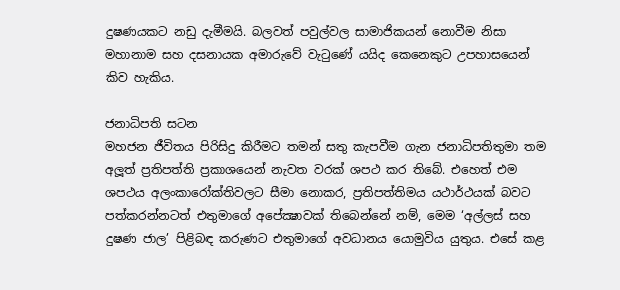දුෂණයකට නඩු දැමීමයි. බලවත් පවුල්වල සාමාජිකයන් නොවීම නිසා මහානාම සහ දසනායක අමාරුවේ වැටුණේ යයිද කෙනෙකුට උපහාසයෙන් කිව හැකිය.

ජනාධිපති සටන
මහජන ජීවිතය පිරිසිදු කිරීමට තමන් සතු කැපවීම ගැන ජනාධිපතිතුමා තම අලූත් ප්‍රතිපත්ති ප්‍රකාශයෙන් නැවත වරක් ශපථ කර තිබේ. එහෙත් එම ශපථය අලංකාරෝක්තිවලට සීමා නොකර, ප්‍රතිපත්තිමය යථාර්ථයක් බවට පත්කරන්නටත් එතුමාගේ අපේක්‍ෂාවක් තිබෙන්නේ නම්, මෙම ‘අල්ලස් සහ දුෂණ ජාල’ පිළිබඳ කරුණට එතුමාගේ අවධානය යොමුවිය යුතුය. එසේ කළ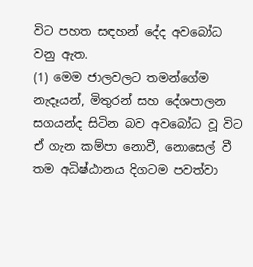විට පහත සඳහන් දේද අවබෝධ වනු ඇත.
(1) මෙම ජාලවලට තමන්ගේම නැදෑයන්, මිතුරන් සහ දේශපාලන සගයන්ද සිටින බව අවබෝධ වූ විට ඒ ගැන කම්පා නොවී, නොසෙල් වී තම අධිෂ්ඨානය දිගටම පවත්වා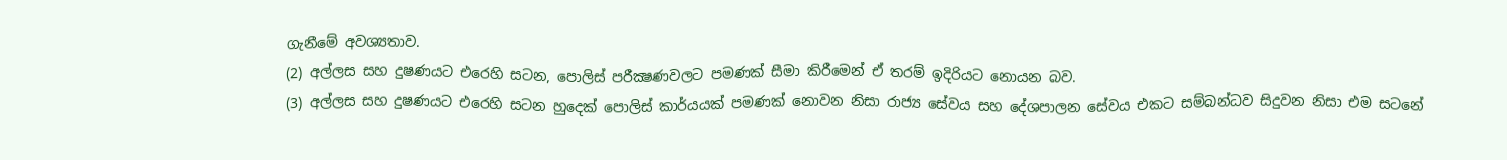ගැනීමේ අවශ්‍යතාව.
(2) අල්ලස සහ දුෂණයට එරෙහි සටන, පොලිස් පරීක්‍ෂණවලට පමණක් සීමා කිරීමෙන් ඒ තරම් ඉදිරියට නොයන බව.
(3) අල්ලස සහ දුෂණයට එරෙහි සටන හුදෙක් පොලිස් කාර්යයක් පමණක් නොවන නිසා රාජ්‍ය සේවය සහ දේශපාලන සේවය එකට සම්බන්ධව සිදුවන නිසා එම සටනේ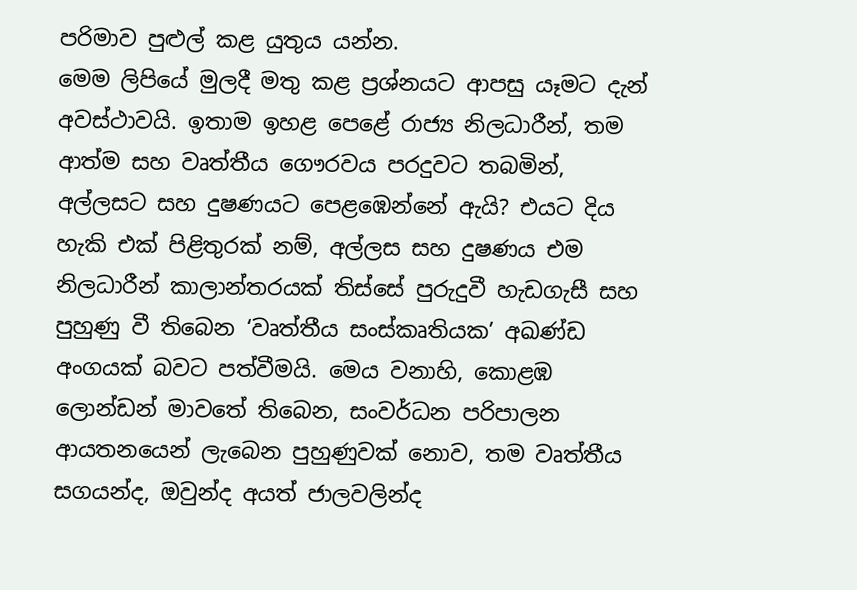පරිමාව පුළුල් කළ යුතුය යන්න.
මෙම ලිපියේ මුලදී මතු කළ ප්‍රශ්නයට ආපසු යෑමට දැන් අවස්ථාවයි. ඉතාම ඉහළ පෙළේ රාජ්‍ය නිලධාරීන්, තම ආත්ම සහ වෘත්තීය ගෞරවය පරදුවට තබමින්, අල්ලසට සහ දුෂණයට පෙළඹෙන්නේ ඇයි? එයට දිය හැකි එක් පිළිතුරක් නම්, අල්ලස සහ දුෂණය එම නිලධාරීන් කාලාන්තරයක් තිස්සේ පුරුදුවී හැඩගැසී සහ පුහුණු වී තිබෙන ‘වෘත්තීය සංස්කෘතියක’ අඛණ්ඩ අංගයක් බවට පත්වීමයි. මෙය වනාහි, කොළඹ ලොන්ඩන් මාවතේ තිබෙන, සංවර්ධන පරිපාලන ආයතනයෙන් ලැබෙන පුහුණුවක් නොව, තම වෘත්තීය සගයන්ද, ඔවුන්ද අයත් ජාලවලින්ද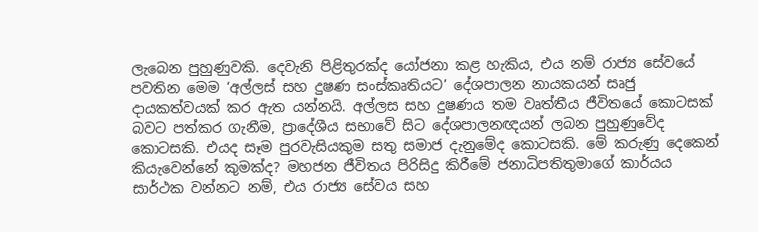ලැබෙන පුහුණුවකි. දෙවැනි පිළිතුරක්ද යෝජනා කළ හැකිය, එය නම් රාජ්‍ය සේවයේ පවතින මෙම ‘අල්ලස් සහ දුෂණ සංස්කෘතියට’ දේශපාලන නායකයන් සෘජු දායකත්වයක් කර ඇත යන්නයි. අල්ලස සහ දුෂණය තම වෘත්තීය ජීවිතයේ කොටසක් බවට පත්කර ගැනීම, ප්‍රාදේශීය සභාවේ සිට දේශපාලනඥයන් ලබන පුහුණුවේද කොටසකි. එයද සෑම පුරවැසියකුම සතු සමාජ දැනුමේද කොටසකි. මේ කරුණු දෙකෙන් කියැවෙන්නේ කුමක්ද? මහජන ජීවිතය පිරිසිදු කිරීමේ ජනාධිපතිතුමාගේ කාර්යය සාර්ථක වන්නට නම්, එය රාජ්‍ය සේවය සහ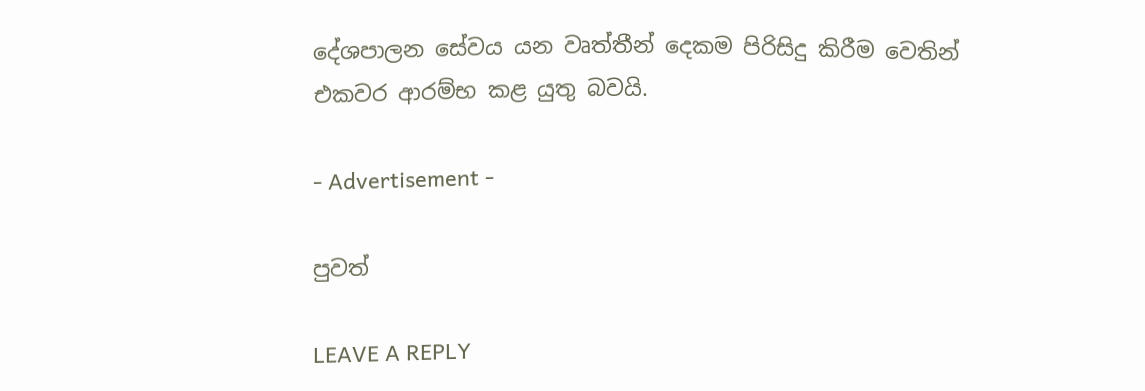දේශපාලන සේවය යන වෘත්තීන් දෙකම පිරිසිදු කිරීම වෙතින් එකවර ආරම්භ කළ යුතු බවයි.

- Advertisement -

පුවත්

LEAVE A REPLY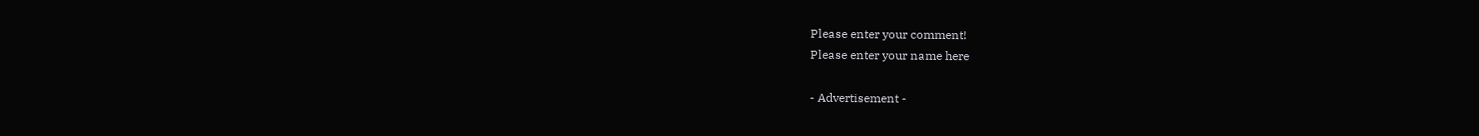Please enter your comment!
Please enter your name here

- Advertisement -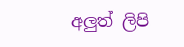අලුත් ලිපි